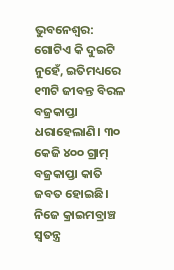ଭୁବନେଶ୍ବର: ଗୋଟିଏ କି ଦୁଇଟି ନୁହେଁ, ଇତିମଧ୍ୟରେ ୧୩ଟି ଜୀବନ୍ତ ବିରଳ ବଜ୍ରକାପ୍ତା ଧରାହେଲାଣି। ୩୦ କେଜି ୪୦୦ ଗ୍ରାମ୍ ବଜ୍ରକାପ୍ତା କାତି ଜବତ ହୋଇଛି। ନିଜେ କ୍ରାଇମବ୍ରାଞ୍ଚ ସ୍ବତନ୍ତ୍ର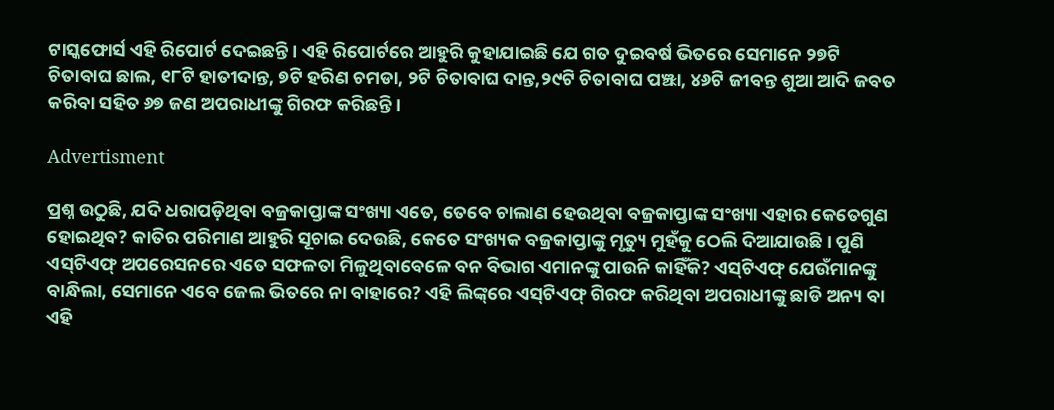ଟାସ୍କଫୋର୍ସ ଏହି ରିପୋର୍ଟ ଦେଇଛନ୍ତି। ଏହି ରିପୋର୍ଟରେ ଆହୁରି କୁହାଯାଇଛି ଯେ ଗତ ଦୁଇବର୍ଷ ଭିତରେ ସେମାନେ ୨୭ଟି ଚିତାବାଘ ଛାଲ, ୧୮ଟି ହାତୀଦାନ୍ତ, ୭ଟି ହରିଣ ଚମଡା, ୨ଟି ଚିତାବାଘ ଦାନ୍ତ,୨୯ଟି ଚିତାବାଘ ପଞ୍ଝା, ୪୬ଟି ଜୀବନ୍ତ ଶୁଆ ଆଦି ଜବତ କରିବା ସହିତ ୬୭ ଜଣ ଅପରାଧୀଙ୍କୁ ଗିରଫ କରିଛନ୍ତି।

Advertisment

ପ୍ରଶ୍ନ ଉଠୁଛି, ଯଦି ଧରାପଡ଼ିଥିବା ବଜ୍ରକାପ୍ତାଙ୍କ ସଂଖ୍ୟା ଏତେ, ତେବେ ଚାଲାଣ ହେଉଥିବା ବଜ୍ରକାପ୍ତାଙ୍କ ସଂଖ୍ୟା ଏହାର କେତେଗୁଣ ହୋଇଥିବ? କାତିର ପରିମାଣ ଆହୁରି ସୂଚାଇ ଦେଉଛି, କେତେ ସଂଖ୍ୟକ ବଜ୍ରକାପ୍ତାଙ୍କୁ ମୃତ୍ୟୁ ମୁହଁକୁ ଠେଲି ଦିଆଯାଉଛି। ପୁଣି ଏସ୍‌ଟିଏଫ୍ ଅପରେସନରେ ଏତେ ସଫଳତା ମିଳୁଥିବାବେଳେ ବନ ବିଭାଗ ଏମାନଙ୍କୁ ପାଉନି କାହିଁକି? ଏସ୍‌ଟିଏଫ୍ ଯେଉଁମାନଙ୍କୁ ବାନ୍ଧିଲା, ସେମାନେ ଏବେ ଜେଲ ଭିତରେ ନା ବାହାରେ? ଏହି ଲିଙ୍କ୍‌ରେ ଏସ୍‌ଟିଏଫ୍ ଗିରଫ କରିଥିବା ଅପରାଧୀଙ୍କୁ ଛାଡି ଅନ୍ୟ ବା ଏହି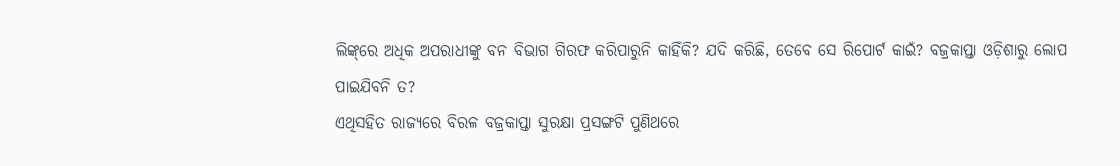ଲିଙ୍କ୍‌ରେ ଅଧିକ ଅପରାଧୀଙ୍କୁ ବନ ବିଭାଗ ଗିରଫ କରିପାରୁନି କାହିଁକି? ଯଦି କରିଛି, ତେବେ ସେ ରିପୋର୍ଟ କାଇଁ? ବଜ୍ରକାପ୍ତା ଓଡ଼ିଶାରୁ ଲୋପ ପାଇଯିବନି ତ?
ଏଥିସହିତ ରାଜ୍ୟରେ ବିରଳ ବଜ୍ରକାପ୍ତା ସୁରକ୍ଷା ପ୍ରସଙ୍ଗଟି ପୁଣିଥରେ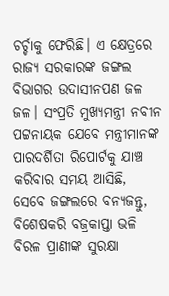ଚର୍ଚ୍ଚାକୁ ଫେରିଛି। ଏ କ୍ଷେତ୍ରରେ ରାଜ୍ୟ ସରକାରଙ୍କ ଜଙ୍ଗଲ ବିଭାଗର ଉଦାସୀନପଣ ଜଳ ଜଳ। ସଂପ୍ରତି ମୁଖ୍ୟମନ୍ତ୍ରୀ ନବୀନ ପଟ୍ଟନାୟକ ଯେବେ ମନ୍ତ୍ରୀମାନଙ୍କ ପାରଦର୍ଶିତା ରିପୋର୍ଟକୁ ଯାଞ୍ଚ କରିବାର ସମୟ ଆସିଛି, ସେବେ ଜଙ୍ଗଲରେ ବନ୍ୟଜନ୍ତୁ, ବିଶେଷକରି ବଜ୍ରକାପ୍ତା ଭଳି ବିରଳ ପ୍ରାଣୀଙ୍କ ସୁରକ୍ଷା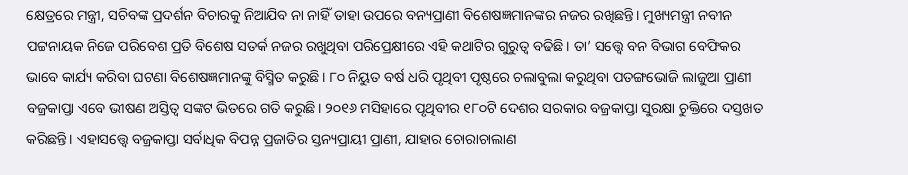କ୍ଷେତ୍ରରେ ମନ୍ତ୍ରୀ, ସଚିବଙ୍କ ପ୍ରଦର୍ଶନ ବିଚାରକୁ ନିଆଯିବ ନା ନାହିଁ ତାହା ଉପରେ ବନ୍ୟପ୍ରାଣୀ ବିଶେଷଜ୍ଞମାନଙ୍କର ନଜର ରଖିଛନ୍ତି। ମୁଖ୍ୟମନ୍ତ୍ରୀ ନବୀନ ପଟ୍ଟନାୟକ ନିଜେ ପରିବେଶ ପ୍ରତି ବିଶେଷ ସତର୍କ ନଜର ରଖୁଥିବା ପରିପ୍ରେକ୍ଷୀରେ ଏହି କଥାଟିର ଗୁରୁତ୍ବ ବଢିଛି। ତା’ ସତ୍ତ୍ବେ ବନ ବିଭାଗ ବେଫିକର ଭାବେ କାର୍ଯ୍ୟ କରିବା ଘଟଣା ବିଶେଷଜ୍ଞମାନଙ୍କୁ ବିସ୍ମିତ କରୁଛି। ୮୦ ନିୟୁତ ବର୍ଷ ଧରି ପୃଥିବୀ ପୃଷ୍ଠରେ ଚଲାବୁଲା କରୁଥିବା ପତଙ୍ଗଭୋଜି ଲାଜୁଆ ପ୍ରାଣୀ ବଜ୍ରକାପ୍ତା ଏବେ ଭୀଷଣ ଅସ୍ତିତ୍ବ ସଙ୍କଟ ଭିତରେ ଗତି କରୁଛି। ୨୦୧୬ ମସିହାରେ ପୃଥିବୀର ୧୮୦ଟି ଦେଶର ସରକାର ବଜ୍ରକାପ୍ତା ସୁରକ୍ଷା ଚୁକ୍ତିରେ ଦସ୍ତଖତ କରିଛନ୍ତି। ଏହାସତ୍ତ୍ବେ ବଜ୍ରକାପ୍ତା ସର୍ବାଧିକ ବିପନ୍ନ ପ୍ରଜାତିର ସ୍ତନ୍ୟପ୍ରାୟୀ ପ୍ରାଣୀ, ଯାହାର ଚୋରାଚାଲାଣ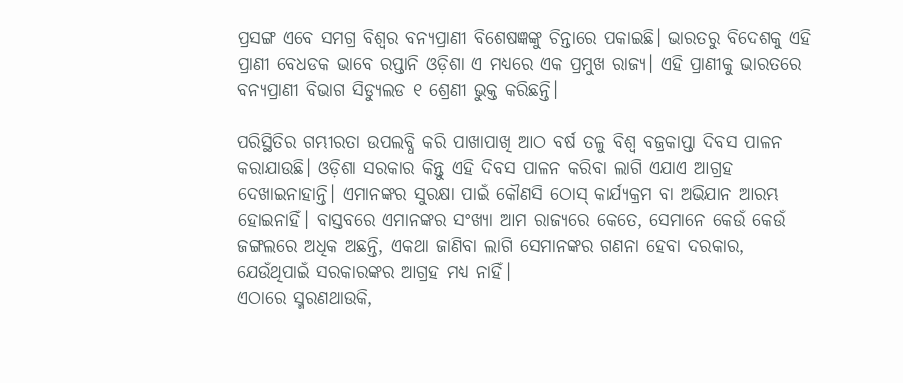ପ୍ରସଙ୍ଗ ଏବେ ସମଗ୍ର ବିଶ୍ବର ବନ୍ୟପ୍ରାଣୀ ବିଶେଷଜ୍ଞଙ୍କୁ ଚିନ୍ତାରେ ପକାଇଛି। ଭାରତରୁ ବିଦେଶକୁ ଏହି ପ୍ରାଣୀ ବେଧଡକ ଭାବେ ରପ୍ତାନି ଓଡ଼ିଶା ଏ ମଧ୍ୟରେ ଏକ ପ୍ରମୁଖ ରାଜ୍ୟ। ଏହି ପ୍ରାଣୀକୁ ଭାରତରେ ବନ୍ୟପ୍ରାଣୀ ବିଭାଗ ସିଡ୍ୟୁଲଡ ୧ ଶ୍ରେଣୀ ଭୁକ୍ତ କରିଛନ୍ତି।

ପରିସ୍ଥିତିର ଗମ୍ଭୀରତା ଉପଲବ୍ଧି କରି ପାଖାପାଖି ଆଠ ବର୍ଷ ତଳୁ ବିଶ୍ବ ବଜ୍ରକାପ୍ତା ଦିବସ ପାଳନ କରାଯାଉଛି। ଓଡ଼ିଶା ସରକାର କିନ୍ତୁ ଏହି ଦିବସ ପାଳନ କରିବା ଲାଗି ଏଯାଏ ଆଗ୍ରହ ଦେଖାଇନାହାନ୍ତି। ଏମାନଙ୍କର ସୁରକ୍ଷା ପାଇଁ କୌଣସି ଠୋସ୍ କାର୍ଯ୍ୟକ୍ରମ ବା ଅଭିଯାନ ଆରମ୍ଭ ହୋଇନାହିଁ। ବାସ୍ତବରେ ଏମାନଙ୍କର ସଂଖ୍ୟା ଆମ ରାଜ୍ୟରେ କେତେ, ସେମାନେ କେଉଁ କେଉଁ ଜଙ୍ଗଲରେ ଅଧିକ ଅଛନ୍ତି, ଏକଥା ଜାଣିବା ଲାଗି ସେମାନଙ୍କର ଗଣନା ହେବା ଦରକାର, ଯେଉଁଥିପାଇଁ ସରକାରଙ୍କର ଆଗ୍ରହ ମଧ୍ୟ ନାହିଁ।
ଏଠାରେ ସ୍ମରଣଥାଉକି,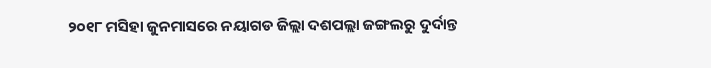୨୦୧୮ ମସିହା ଜୁନମାସରେ ନୟାଗଡ ଜିଲ୍ଲା ଦଶପଲ୍ଲା ଜଙ୍ଗଲରୁ ଦୁର୍ଦାନ୍ତ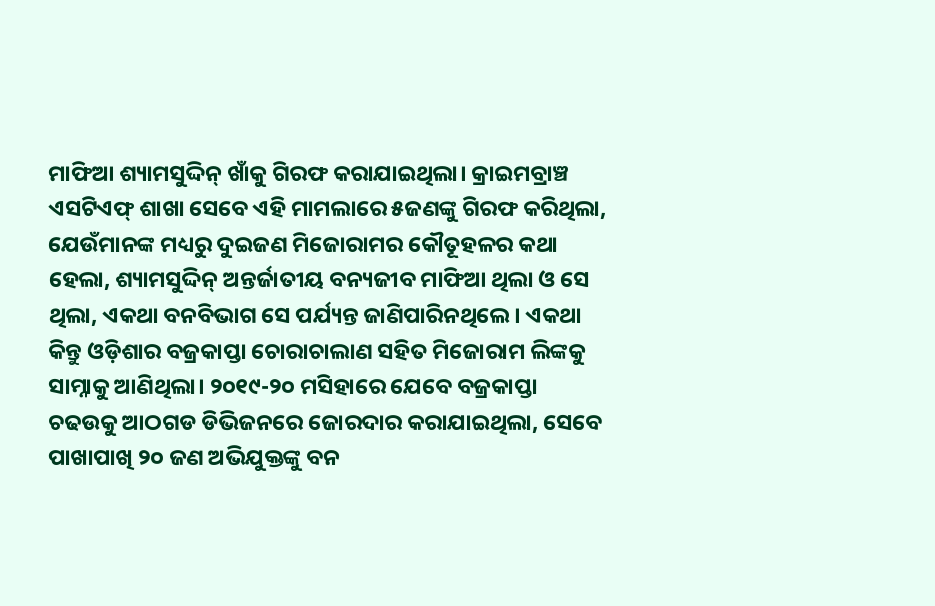ମାଫିଆ ଶ୍ୟାମସୁଦ୍ଦିନ୍ ଖାଁକୁ ଗିରଫ କରାଯାଇଥିଲା। କ୍ରାଇମବ୍ରାଞ୍ଚ ଏସଟିଏଫ୍ ଶାଖା ସେବେ ଏହି ମାମଲାରେ ୫ଜଣଙ୍କୁ ଗିରଫ କରିଥିଲା, ଯେଉଁମାନଙ୍କ ମଧ୍ୟରୁ ଦୁଇଜଣ ମିଜୋରାମର କୌତୂହଳର କଥା ହେଲା, ଶ୍ୟାମସୁଦ୍ଦିନ୍ ଅନ୍ତର୍ଜାତୀୟ ବନ୍ୟଜୀବ ମାଫିଆ ଥିଲା ଓ ସେ ଥିଲା, ଏକଥା ବନବିଭାଗ ସେ ପର୍ଯ୍ୟନ୍ତ ଜାଣିପାରିନଥିଲେ। ଏକଥା କିନ୍ତୁ ଓଡ଼ିଶାର ବଜ୍ରକାପ୍ତା ଚୋରାଚାଲାଣ ସହିତ ମିଜୋରାମ ଲିଙ୍କକୁ ସାମ୍ନାକୁ ଆଣିଥିଲା। ୨୦୧୯-୨୦ ମସିହାରେ ଯେବେ ବଜ୍ରକାପ୍ତା ଚଢଉକୁ ଆଠଗଡ ଡିଭିଜନରେ ଜୋରଦାର କରାଯାଇଥିଲା, ସେବେ ପାଖାପାଖି ୨୦ ଜଣ ଅଭିଯୁକ୍ତଙ୍କୁ ବନ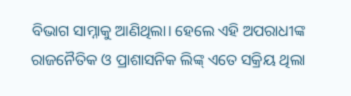ବିଭାଗ ସାମ୍ନାକୁ ଆଣିଥିଲା। ହେଲେ ଏହି ଅପରାଧୀଙ୍କ ରାଜନୈତିକ ଓ ପ୍ରାଶାସନିକ ଲିଙ୍କ୍ ଏତେ ସକ୍ରିୟ ଥିଲା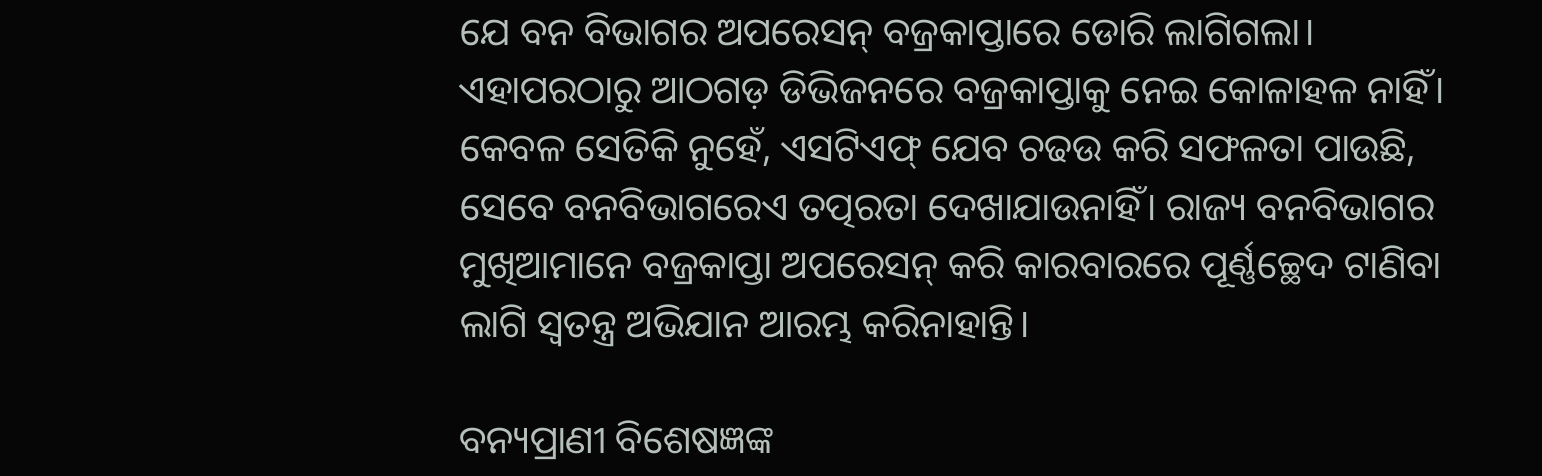ଯେ ବନ ବିଭାଗର ଅପରେସନ୍ ବଜ୍ରକାପ୍ତାରେ ଡୋରି ଲାଗିଗଲା। ଏହାପରଠାରୁ ଆଠଗଡ଼ ଡିଭିଜନରେ ବଜ୍ରକାପ୍ତାକୁ ନେଇ କୋଳାହଳ ନାହିଁ। କେବଳ ସେତିକି ନୁହେଁ, ଏସଟିଏଫ୍ ଯେବ ଚଢଉ କରି ସଫଳତା ପାଉଛି, ସେବେ ବନବିଭାଗରେଏ ତତ୍ପରତା ଦେଖାଯାଉନାହିଁ। ରାଜ୍ୟ ବନବିଭାଗର ମୁଖିଆମାନେ ବଜ୍ରକାପ୍ତା ଅପରେସନ୍ କରି କାରବାରରେ ପୂର୍ଣ୍ଣଚ୍ଛେଦ ଟାଣିବା ଲାଗି ସ୍ବତନ୍ତ୍ର ଅଭିଯାନ ଆରମ୍ଭ କରିନାହାନ୍ତି।

ବନ୍ୟପ୍ରାଣୀ ବିଶେଷଜ୍ଞଙ୍କ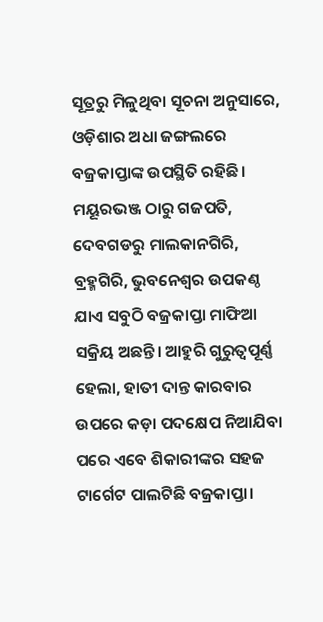ସୂତ୍ରରୁ ମିଳୁଥିବା ସୂଚନା ଅନୁସାରେ, ଓଡ଼ିଶାର ଅଧା ଜଙ୍ଗଲରେ ବଜ୍ରକାପ୍ତାଙ୍କ ଉପସ୍ଥିତି ରହିଛି। ମୟୂରଭଞ୍ଜ ଠାରୁ ଗଜପତି, ଦେବଗଡରୁ ମାଲକାନଗିରି, ବ୍ରହ୍ମଗିରି, ଭୁବନେଶ୍ବର ଉପକଣ୍ଠ ଯାଏ ସବୁଠି ବଜ୍ରକାପ୍ତା ମାଫିଆ ସକ୍ରିୟ ଅଛନ୍ତି। ଆହୁରି ଗୁରୁତ୍ବପୂର୍ଣ୍ଣ ହେଲା, ହାତୀ ଦାନ୍ତ କାରବାର ଉପରେ କଡ଼ା ପଦକ୍ଷେପ ନିଆଯିବା ପରେ ଏବେ ଶିକାରୀଙ୍କର ସହଜ ଟାର୍ଗେଟ ପାଲଟିଛି ବଜ୍ରକାପ୍ତା।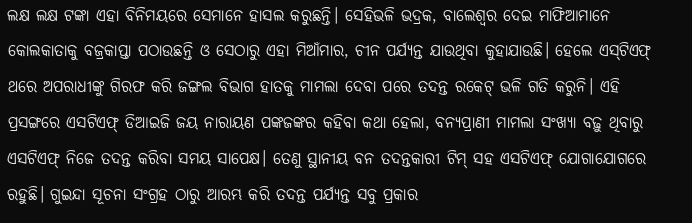ଲକ୍ଷ ଲକ୍ଷ ଟଙ୍କା ଏହା ବିନିମୟରେ ସେମାନେ ହାସଲ କରୁଛନ୍ତି। ସେହିଭଳି ଭଦ୍ରକ, ବାଲେଶ୍ବର ଦେଇ ମାଫିଆମାନେ କୋଲକାତାକୁ ବଜ୍ରକାପ୍ତା ପଠାଉଛନ୍ତି ଓ ସେଠାରୁ ଏହା ମିଆଁମାର, ଚୀନ ପର୍ଯ୍ୟନ୍ତ ଯାଉଥିବା କୁହାଯାଉଛି। ହେଲେ ଏସ୍‌ଟିଏଫ୍ ଥରେ ଅପରାଧୀଙ୍କୁ ଗିରଫ କରି ଜଙ୍ଗଲ ବିଭାଗ ହାତକୁ ମାମଲା ଦେବା ପରେ ତଦନ୍ତ ରକେଟ୍ ଭଳି ଗତି କରୁନି। ଏହି ପ୍ରସଙ୍ଗରେ ଏସଟିଏଫ୍ ଡିଆଇଜି ଜୟ ନାରାୟଣ ପଙ୍କଜଙ୍କର କହିବା କଥା ହେଲା, ବନ୍ୟପ୍ରାଣୀ ମାମଲା ସଂଖ୍ୟା ବଢ଼ୁ ଥିବାରୁ ଏସଟିଏଫ୍ ନିଜେ ତଦନ୍ତ କରିବା ସମୟ ସାପେକ୍ଷ। ତେଣୁ ସ୍ଥାନୀୟ ବନ ତଦନ୍ତକାରୀ ଟିମ୍ ସହ ଏସଟିଏଫ୍ ଯୋଗାଯୋଗରେ ରହୁଛି। ଗୁଇନ୍ଦା ସୂଚନା ସଂଗ୍ରହ ଠାରୁ ଆରମ୍ଭ କରି ତଦନ୍ତ ପର୍ଯ୍ୟନ୍ତ ସବୁ ପ୍ରକାର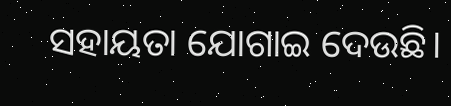ସହାୟତା ଯୋଗାଇ ଦେଉଛି।